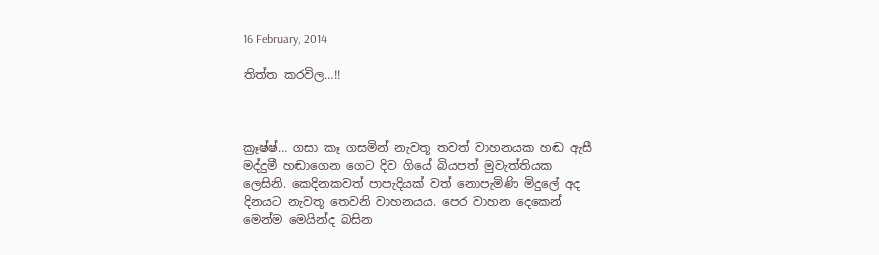16 February, 2014

තිත්ත කරවිල…!!



ක්‍රෑෂ්ෂ්… ගසා කෑ ගසමින් නැවතූ තවත් වාහනයක හඬ ඇසී මද්දුමී හඬාගෙන ගෙට දිව ගියේ බියපත් මුවැත්තියක ලෙසිනි. කෙදිනකවත් පාපැදියක් වත් නොපැමිණි මිදුලේ අද දිනයට නැවතූ තෙවනි වාහනයය. පෙර වාහන දෙකෙන් මෙන්ම මෙයින්ද බසින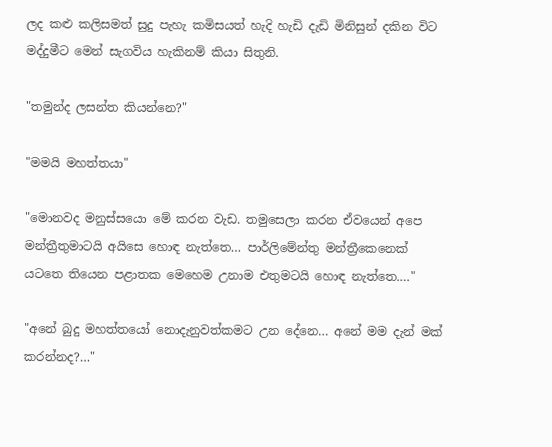ලද කළු කලිසමත් සුදු පැහැ කමිසයත් හැදි හැඩි දැඩි මිනිසුන් දකින විට මද්දුමීට මෙන් සැගවිය හැකිනම් කියා සිතුනි.

"තමුන්ද ලසන්ත කියන්නෙ?"

"මමයි මහත්තයා"

"මොනවද මනුස්සයො මේ කරන වැඩ. තමුසෙලා කරන ඒවයෙන් අපෙ මන්ත්‍රීතුමාටයි අයිසෙ හොඳ නැත්තෙ… පාර්ලිමේන්තු මන්ත්‍රීකෙනෙක් යටතෙ තියෙන පළාතක මෙහෙම උනාම එතුමටයි හොඳ නැත්තෙ.…"

"අනේ බුදු මහත්තයෝ නොදැනුවත්කමට උන දේනෙ… අනේ මම දැන් මක් කරන්නද?…"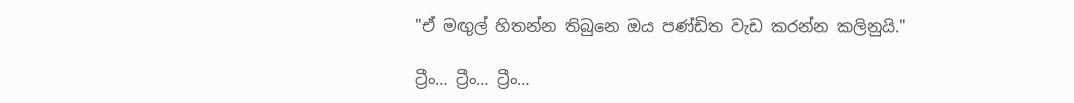"ඒ මඟුල් හිතන්න තිබුනෙ ඔය පණ්ඩිත වැඩ කරන්න කලිනුයි."

ට්‍රීං… ට්‍රීං… ට්‍රීං…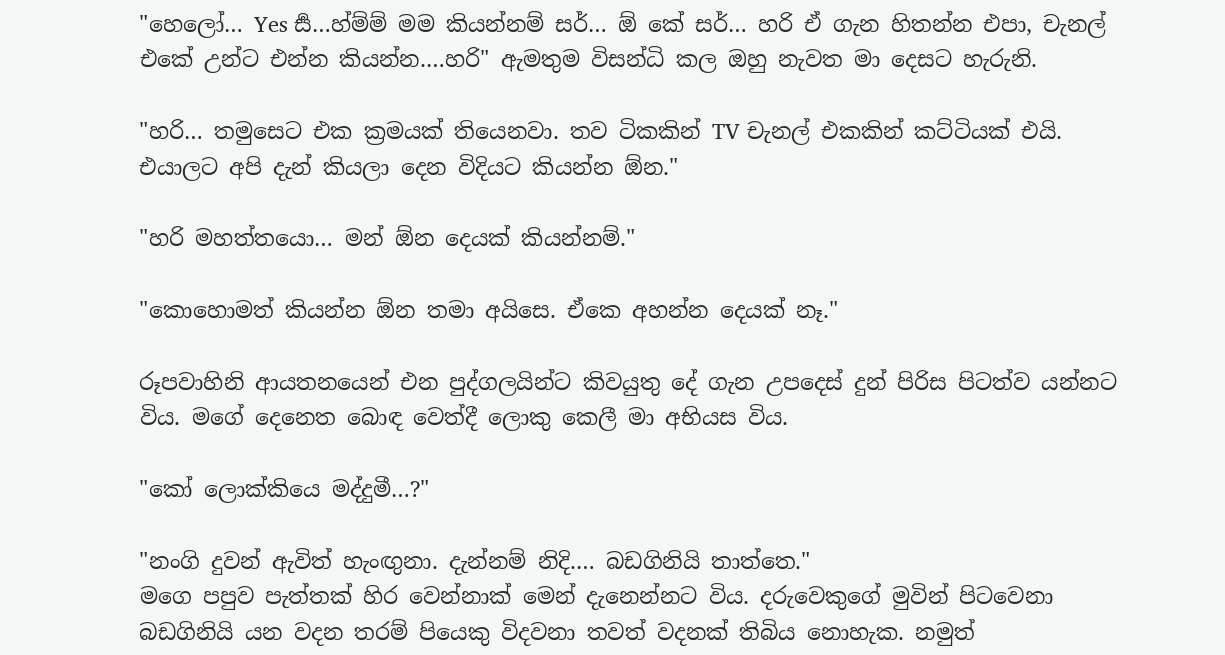"හෙලෝ… Yes සර්‍…හ්ම්ම් මම කියන්නම් සර්… ඕ කේ සර්… හරි ඒ ගැන හිතන්න එපා, චැනල් එකේ උන්ට එන්න කියන්න.…හරි" ඇමතුම විසන්ධි කල ඔහු නැවත මා දෙසට හැරුනි.

"හරි… තමුසෙට එක ක්‍රමයක් තියෙනවා. තව ටිකකින් TV චැනල් එකකින් කට්ටියක් එයි. එයාලට අපි දැන් කියලා දෙන විදියට කියන්න ඕන."

"හරි මහත්තයො… මන් ඕන දෙයක් කියන්නම්."

"කොහොමත් කියන්න ඕන තමා අයිසෙ. ඒකෙ අහන්න දෙයක් නෑ."

රූපවාහිනි ආයතනයෙන් එන පුද්ගලයින්ට කිවයුතු දේ ගැන උපදෙස් දුන් පිරිස පිටත්ව යන්නට විය. මගේ දෙනෙත බොඳ වෙත්දී ලොකු කෙලී මා අභියස විය.

"කෝ ලොක්කියෙ මද්දුමී…?"

"නංගි දුවන් ඇවිත් හැංඟුනා. දැන්නම් නිදි.… බඩගිනියි තාත්තෙ."
මගෙ පපුව පැත්තක් හිර වෙන්නාක් මෙන් දැනෙන්නට විය. දරුවෙකුගේ මුවින් පිටවෙනා බඩගිනියි යන වදන තරම් පියෙකු විදවනා තවත් වදනක් තිබිය නොහැක. නමුත්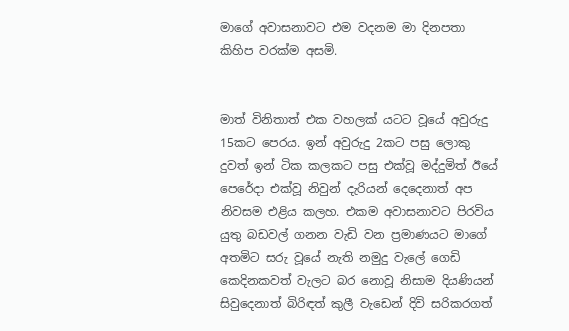මාගේ අවාසනාවට එම වදනම මා දිනපතා කිහිප වරක්ම අසමි.


මාත් විනිතාත් එක වහලක් යටට වූයේ අවුරුදු 15කට පෙරය. ඉන් අවුරුදු 2කට පසු ලොකු දුවත් ඉන් ටික කලකට පසු එක්වූ මද්දුමිත් ඊයේ පෙරේදා එක්වූ නිවුන් දැරියන් දෙදෙනාත් අප නිවසම එළිය කලහ. එකම අවාසනාවට පිරවිය යුතු බඩවල් ගනන වැඩි වන ප්‍රමාණයට මාගේ අතමිට සරු වූයේ නැති නමුදු වැලේ ගෙඩි කෙදිනකවත් වැලට බර නොවූ නිසාම දියණියන් සිවුදෙනාත් බිරිඳත් කුලී වැඩෙන් දිවි සරිකරගත්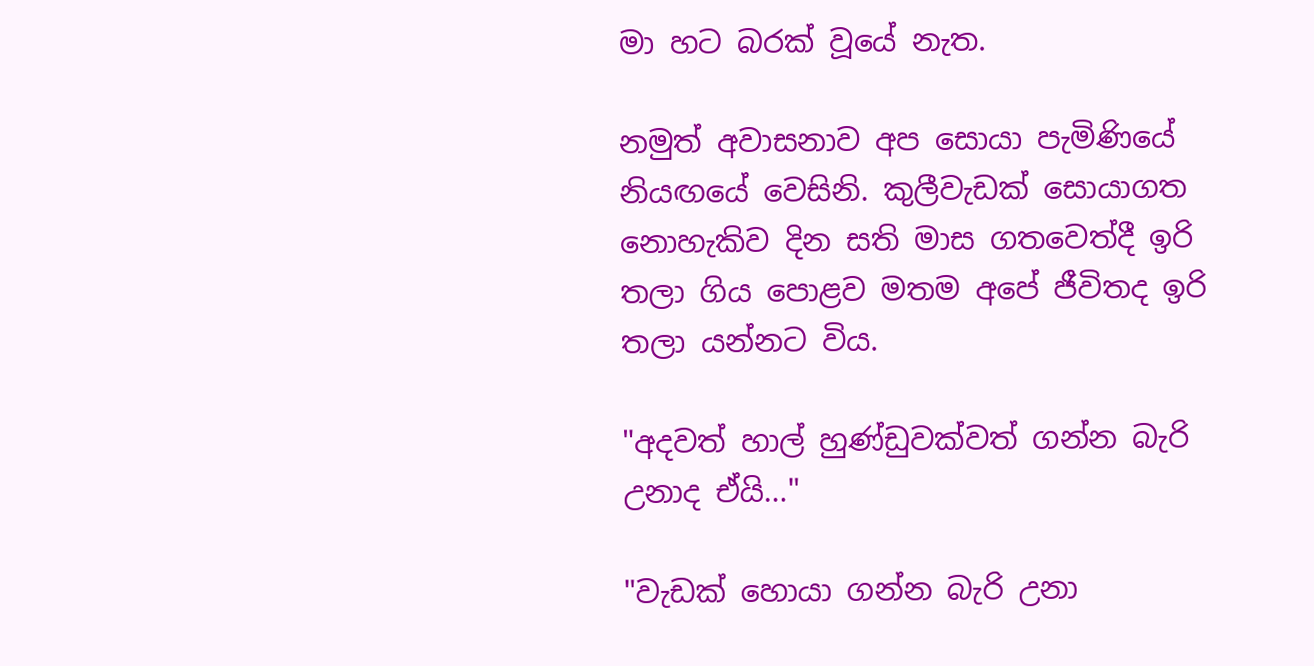මා හට බරක් වූයේ නැත.

නමුත් අවාසනාව අප සොයා පැමිණියේ නියඟයේ වෙසිනි. කුලීවැඩක් සොයාගත නොහැකිව දින සති මාස ගතවෙත්දී ඉරි තලා ගිය පොළව මතම අපේ ජීවිතද ඉරි තලා යන්නට විය.

"අදවත් හාල් හුණ්ඩුවක්වත් ගන්න බැරි උනාද ඒයි…"

"වැඩක් හොයා ගන්න බැරි උනා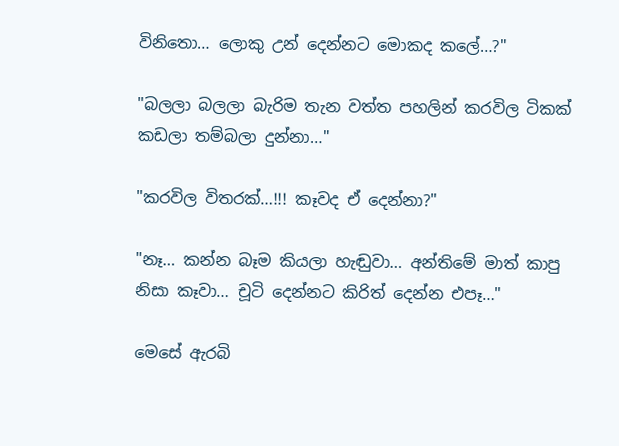විනිතො… ලොකු උන් දෙන්නට මොකද කලේ…?"

"බලලා බලලා බැරිම තැන වත්ත පහලින් කරවිල ටිකක් කඩලා තම්බලා දුන්නා…"

"කරවිල විතරක්…!!! කෑවද ඒ දෙන්නා?"

"නෑ… කන්න බෑම කියලා හැඬුවා… අන්තිමේ මාත් කාපු නිසා කෑවා… චූටි දෙන්නට කිරිත් දෙන්න එපෑ…"

මෙසේ ඇරබි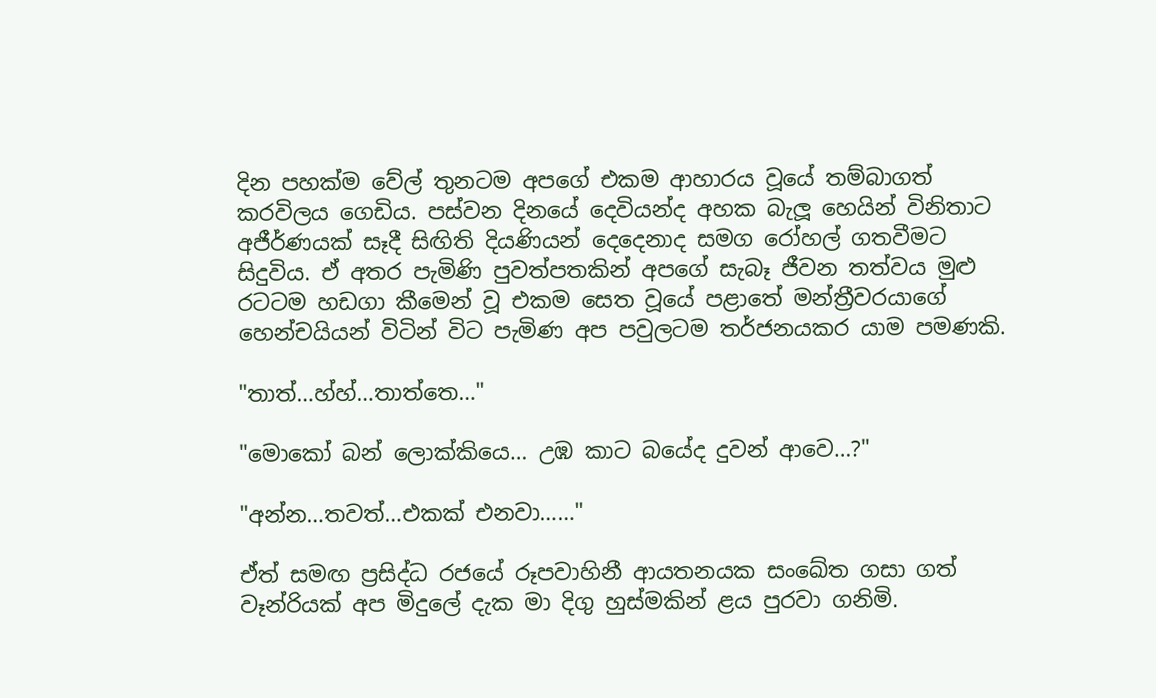දින පහක්ම වේල් තුනටම අපගේ එකම ආහාරය වූයේ තම්බාගත් කරවිලය ගෙඩිය. පස්වන දිනයේ දෙවියන්ද අහක බැලූ හෙයින් විනිතාට අජීර්ණයක් සෑදී සිඟිති දියණියන් දෙදෙනාද සමග රෝහල් ගතවීමට සිදුවිය. ඒ අතර පැමිණි පුවත්පතකින් අපගේ සැබෑ ජීවන තත්වය මුළු රටටම හඩගා කීමෙන් වූ එකම සෙත වූයේ පළාතේ මන්ත්‍රීවරයාගේ හෙන්චයියන් විටින් විට පැමිණ අප පවුලටම තර්ජනයකර යාම පමණකි.

"තාත්…හ්හ්…තාත්තෙ…"

"මොකෝ බන් ලොක්කියෙ… උඹ කාට බයේද දුවන් ආවෙ…?"

"අන්න…තවත්…එකක් එනවා……"

ඒත් සමඟ ප්‍රසිද්ධ රජයේ රූපවාහිනී ආයතනයක සංඛේත ගසා ගත් වෑන්රියක් අප මිදුලේ දැක මා දිගු හුස්මකින් ළය පුරවා ගනිමි.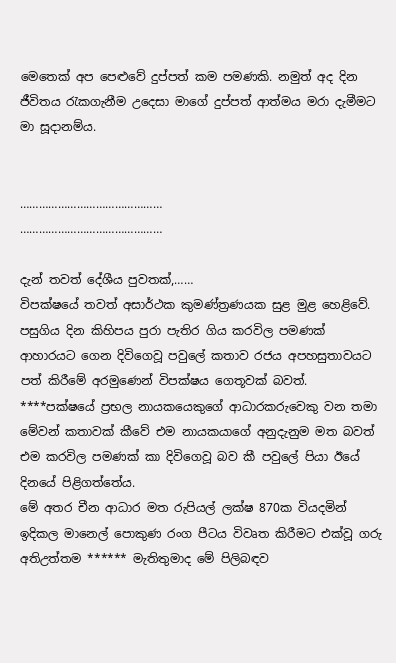මෙතෙක් අප පෙළුවේ දුප්පත් කම පමණකි. නමුත් අද දින ජීවිතය රැකගැනීම උදෙසා මාගේ දුප්පත් ආත්මය මරා දැමීමට මා සූදානම්ය.


………………………………………
………………………………………

දැන් තවත් දේශීය පුවතක්,……
විපක්ෂයේ තවත් අසාර්ථක කුමණ්ත්‍රණයක සුළ මුළ හෙළිවේ.
පසුගිය දින කිහිපය පු‍රා පැතිර ගිය කරවිල පමණක් ආහාරයට ගෙන දිවිගෙවූ පවුලේ කතාව රජය අපහසුතාවයට පත් කිරීමේ අරමුණෙන් විපක්ෂය ගෙතූවක් බවත්. ****පක්ෂයේ ප්‍රභල නායකයෙකුගේ ආධාරකරුවෙකු වන තමා මේවන් කතාවක් කීවේ එම නායකයාගේ අනුදැනුම මත බවත් එම කරවිල පමණක් කා දිවිගෙවූ බව කී පවුලේ පියා ඊයේ දිනයේ පිළිගත්තේය.
මේ අතර චීන ආධාර මත රුපියල් ලක්ෂ 870ක වියදමින් ඉදිකල මානෙල් පොකුණ රංග පීටය විවෘත කිරීමට එක්වූ ගරු අතිඋත්තම ****** මැතිතුමාද මේ පිලිබඳව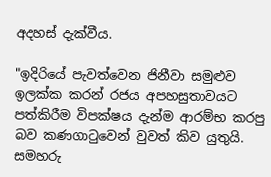අදහස් දැක්වීය.

"ඉදි‍රියේ පැවත්වෙන ජිනීවා සමුළුව ඉලක්ක කරන් රජය අපහසුතාවයට පත්කිරීම විපක්ෂය දැන්ම ආරම්භ කරපු බව කණගාටුවෙන් වුවත් කිව යුතුයි. සමහරු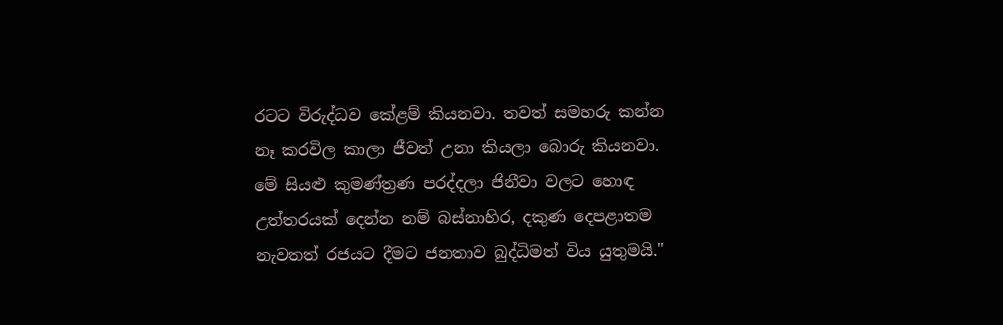රටට විරුද්ධව කේළම් කියනවා. තවත් සමහරු කන්න නෑ කරවිල කාලා ජීවත් උනා කියලා බොරු කියනවා. මේ සියළු කුමණ්ත්‍රණ පරද්දලා ජිනීවා වලට හොඳ උත්තරයක් දෙන්න නම් බස්නාහිර, දකුණ දෙපළාතම නැවතත් රජයට දීමට ජනතාව බුද්ධිමත් විය යුතුමයි."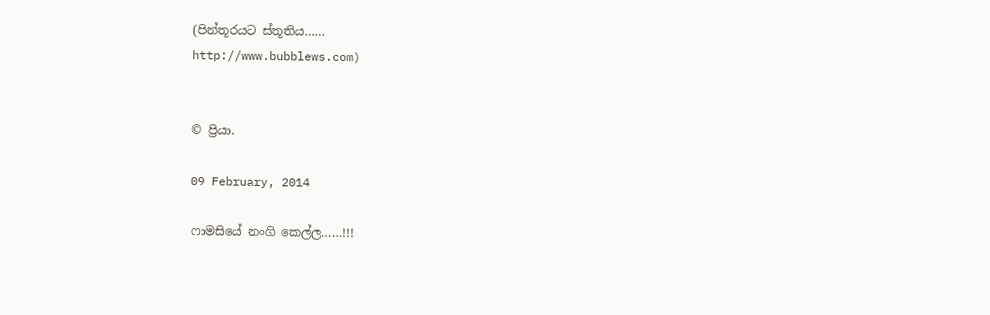(පින්තූරයට ස්තූතිය……
http://www.bubblews.com)


© ප්‍රියා.

09 February, 2014

ෆාමසියේ නංගි කෙල්ල……!!!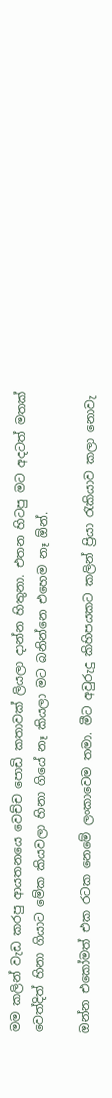මම කලින් වැඩ කරපු ආයතනයෙ වෙච්ච පොඩි කතාවක් ලියලා දාන්න හිතුනා. එතන හිටපු මට අදටත් මතක් වෙත්දිත් හිනා ගියාට මේක කියවලා හිනා ගියේ නෑ කියලා මට බනින්නෙ එහෙම නෑ ඕන්.

ඔන්න එකෝමත් එක රටක නෙමේ ලංකාවෙම තමා. මීට අවුරුදු කිහිපයකට කලින් ප්‍රියා රැකියාව කලා නොවැ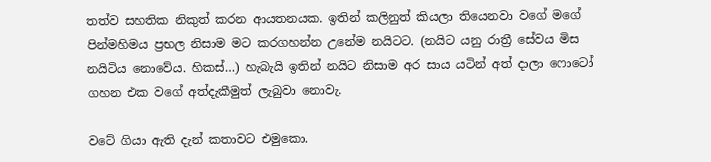තත්ව සහතික නිකුත් කරන ආයතනයක. ඉතින් කලිනුත් කියලා තියෙනවා වගේ මගේ පින්මහිමය ප්‍රභල නිසාම මට කරගහන්න උනේම නයිටට. (නයිට යනු රාත්‍රී සේවය මිස නයිටිය නොවේය. හිකස්…) හැබැයි ඉතින් නයිට නිසාම අර සාය යටින් අත් දාලා ෆොටෝ ගහන එක වගේ අත්දැකීමුත් ලැබුවා නොවැ.

වටේ ගියා ඇති දැන් කතාවට එමුකො.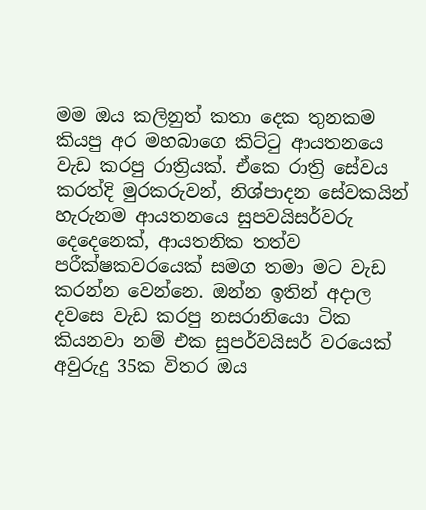මම ඔය කලිනුත් කතා දෙක තුනකම කියපු අර මහබාගෙ කිට්ටු ආයතනයෙ වැඩ කරපු රාත්‍රියක්. ඒකෙ රාත්‍රි සේවය කරත්දි මුරකරුවන්, නිශ්පාදන සේවකයින් හැරුනම ආයතනයෙ සුපවයිසර්වරු දෙදෙනෙක්, ආයතනික තත්ව පරීක්ෂකවරයෙක් සමග තමා මට වැඩ කරන්න වෙන්නෙ. ඔන්න ඉතින් අදාල දවසෙ වැඩ කරපු නසරානියො ටික කියනවා නම් එක සුපර්වයිසර් වරයෙක් අවුරුදු 35ක විතර ඔය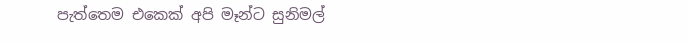පැත්තෙම එකෙක් අපි මෑන්ට සුනිමල්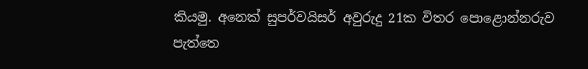කියමු. අනෙක් සුපර්වයිසර් අවුරුදු 21ක විතර පොළොන්නරුව පැත්තෙ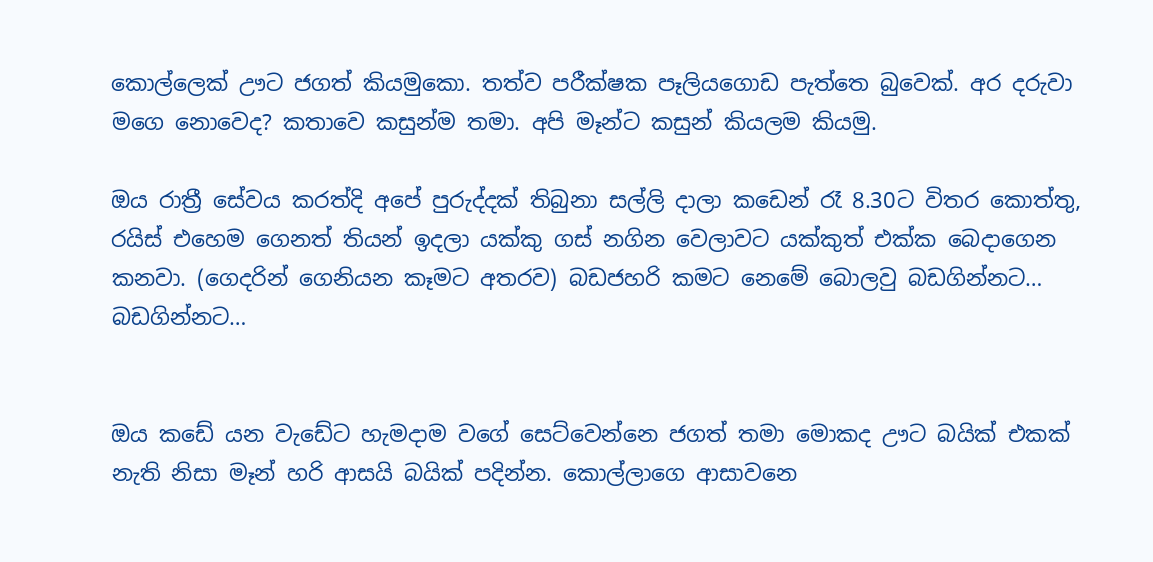කොල්ලෙක් ඌට ජගත් කියමුකො. තත්ව පරීක්ෂක පෑලියගොඩ පැත්තෙ බුවෙක්. අර දරුවා මගෙ නොවෙද? කතාවෙ කසුන්ම තමා. අපි මෑන්ට කසුන් කියලම කියමු.

ඔය රාත්‍රී සේවය කරත්දි අපේ පුරුද්දක් තිබුනා සල්ලි දාලා කඩෙන් රෑ 8.30ට විතර කොත්තු, රයිස් එහෙම ගෙනත් තියන් ඉදලා යක්කු ගස් නගින වෙලාවට යක්කුත් එක්ක බෙදාගෙන කනවා. (ගෙදරින් ගෙනියන කෑමට අතරව) බඩජහරි කමට නෙමේ බොලවු බඩගින්නට… බඩගින්නට…


ඔය කඩේ යන වැඩේට හැමදාම වගේ සෙට්වෙන්නෙ ජගත් තමා මොකද ඌට බයික් එකක් නැති නිසා මෑන් හරි ආසයි බයික් පදින්න. කොල්ලාගෙ ආසාවනෙ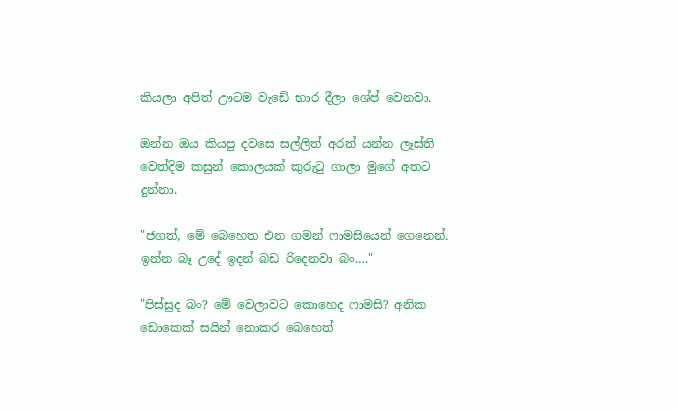කියලා අපිත් ඌටම වැඩේ භාර දීලා ශේප් වෙනවා.

ඔන්න ඔය කියපු දවසෙ සල්ලිත් අරන් යන්න ලෑස්ති වෙත්දිම කසුන් කොලයක් කුරුටු ගාලා මුගේ අතට දුන්නා.

"ජගත්, මේ බෙහෙත එන ගමන් ෆාමසියෙන් ගෙනෙන්. ඉන්න බෑ උදේ ඉදන් බඩ රිදෙනවා බං.…"

"පිස්සුද බං? මේ වෙලාවට කොහෙද ෆාමසි? අනික ඩොකෙක් සයින් නොකර බෙහෙත්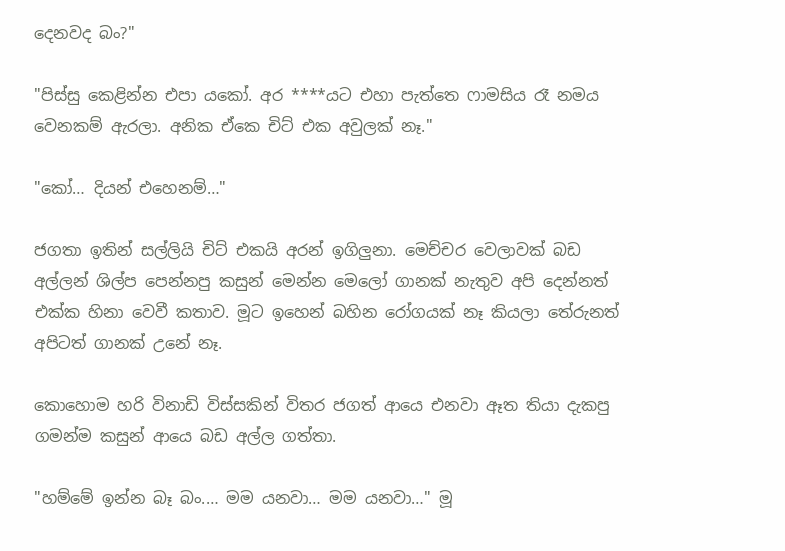දෙනවද බං?"

"පිස්සු කෙළින්න එපා යකෝ. අර ****යට එහා පැත්තෙ ෆාමසිය රෑ නමය වෙනකම් ඇරලා. අනික ඒකෙ චිට් එක අවුලක් නෑ."

"කෝ… දියන් එහෙනම්…"

ජගතා ඉතින් සල්ලියි චිට් එකයි අරන් ඉගිලුනා. මෙච්චර වෙලාවක් බඩ අල්ලන් ශිල්ප පෙන්නපු කසුන් මෙන්න මෙලෝ ගානක් නැතුව අපි දෙන්නත් එක්ක හිනා වෙවී කතාව. මූට ඉහෙන් බහින රෝගයක් නෑ කියලා තේරුනත් අපිටත් ගානක් උනේ නෑ.

කොහොම හරි විනාඩි විස්සකින් විතර ජගත් ආයෙ එනවා ඈත තියා දැකපු ගමන්ම කසුන් ආයෙ බඩ අල්ල ගත්තා.

"හම්මේ ඉන්න බෑ බං.… මම යනවා… මම යනවා…" මූ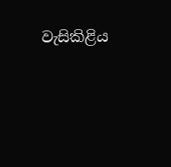වැසිකිළිය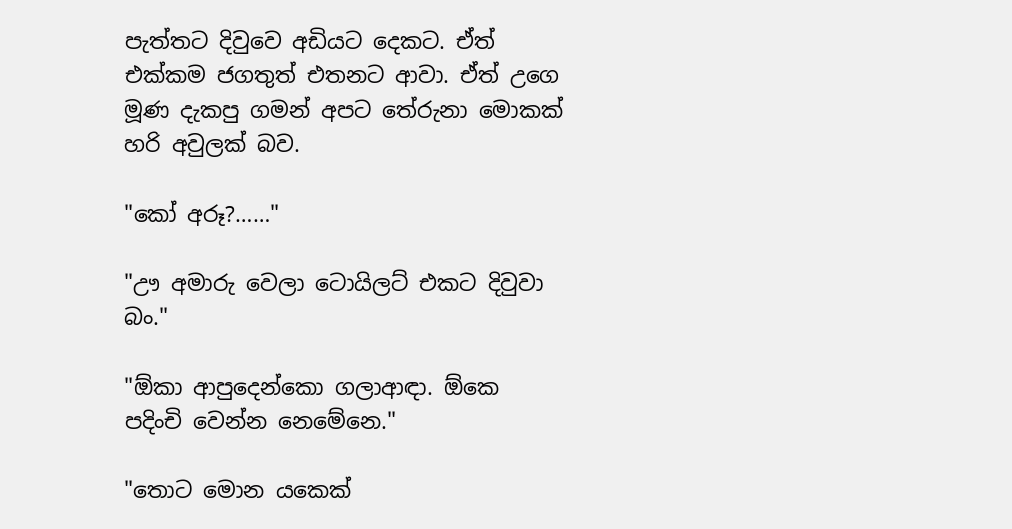පැත්තට දිවුවෙ අඩියට දෙකට. ඒත් එක්කම ජගතුත් එතනට ආවා. ඒත් උගෙ මූණ දැකපු ගමන් අපට තේරුනා මොකක් හරි අවුලක් බව.

"කෝ අරූ?……"

"ඌ අමාරු වෙලා ටොයිලට් එකට දිවුවා බං."

"ඕකා ආපුදෙන්කො ගලාආඳා. ඕකෙ පදිංචි වෙන්න නෙමේනෙ."

"තොට මොන යකෙක්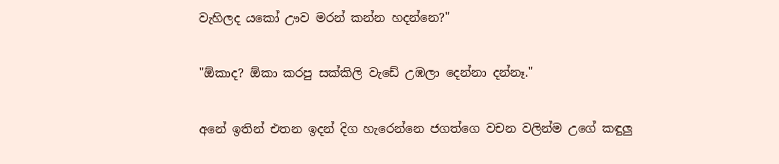වැහිලද යකෝ ඌව ම‍රන් කන්න හදන්නෙ?"

"ඕකාද? ඕකා කරපු සක්කිලි වැඩේ උඹලා දෙන්නා දන්නෑ."

අනේ ඉතින් එතන ඉදන් දිග හැරෙන්නෙ ජගත්ගෙ වචන වලින්ම උගේ කඳුලු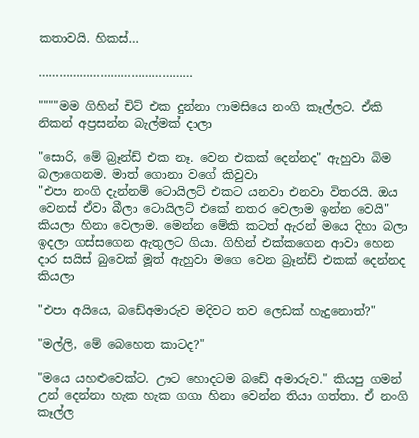කතාවයි. හිකස්…

………………………………………

""""මම ගිහින් චිට් එක දුන්නා ෆාමසියෙ නංගි කෑල්ලට. ඒකි නිකන් අප්‍රසන්න බැල්මක් දාලා

"සොරි, මේ බ්‍රෑන්ඩ් එක නෑ. වෙන එකක් දෙන්නද" ඇහුවා බිම බලාගෙනම. මාත් ගොනා වගේ කිවුවා
"එපා නංගි දැන්නම් ටොයිලට් එකට යනවා එනවා විතරයි. ඔය වෙනස් ඒවා බීලා ටොයිලට් එකේ නතර වෙලාම ඉන්න වෙයි" කියලා හිනා වෙලාම. මෙන්න මේකි කටත් ඇරන් මයෙ දිහා බලා ඉදලා ගස්සගෙන ඇතුලට ගියා. ගිහින් එක්කගෙන ආවා හෙන දාර සයිස් බුවෙක් මූත් ඇහුවා මගෙ වෙන බ්‍රෑන්ඩ් එකක් දෙන්නද කියලා

"එපා අයියෙ, බඩේඅමාරුව මදිවට තව ලෙඩක් හැදුනොත්?"

"මල්ලි, මේ බෙහෙත කාටද?"

"මයෙ යහළුවෙක්ට. ඌට හොදටම බඩේ අමාරුව." කියපු ගමන් උන් දෙන්නා හැක හැක ගගා හිනා වෙන්න තියා ගත්තා. ඒ නංගි කෑල්ල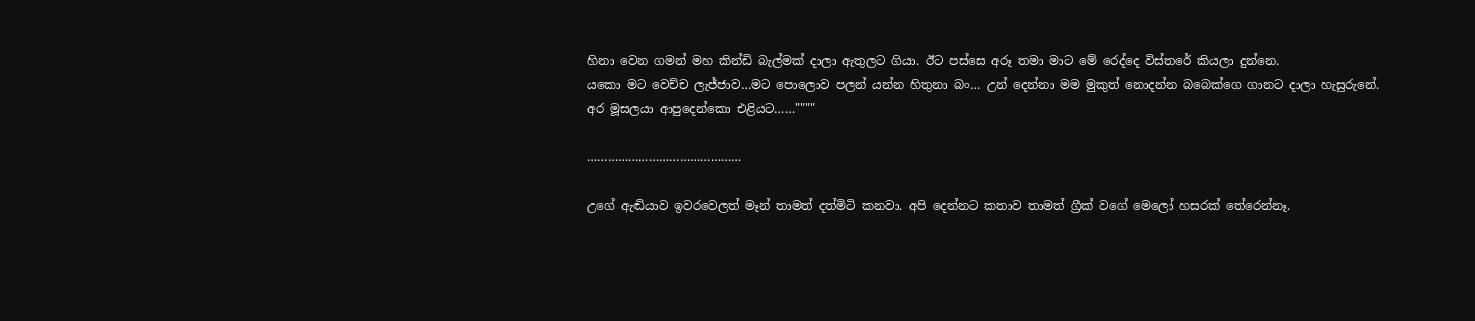හිනා වෙන ගමන් මහ කින්ඩි බැල්මක් දාලා ඇතුලට ගියා. ඊට පස්සෙ අරූ තමා මාට මේ ‍රෙද්දෙ විස්තරේ කියලා දුන්නෙ.
යකො මට වෙච්ච ලැජ්ජාව…මට පොලොව පලන් යන්න හිතුනා බං… උන් දෙන්නා මම මුකුත් නොදන්න බබෙක්ගෙ ගානට දාලා හැසුරුනේ.
අර මූසලයා ආපුදෙන්කො එළියට……""""

………………………………………

උගේ ඇඬියාව ඉවරවෙලත් මෑන් තාමත් දත්මිටි කනවා. අපි දෙන්නට කතාව තාමත් ග්‍රීක් වගේ මෙලෝ හසරක් තේරෙන්නෑ.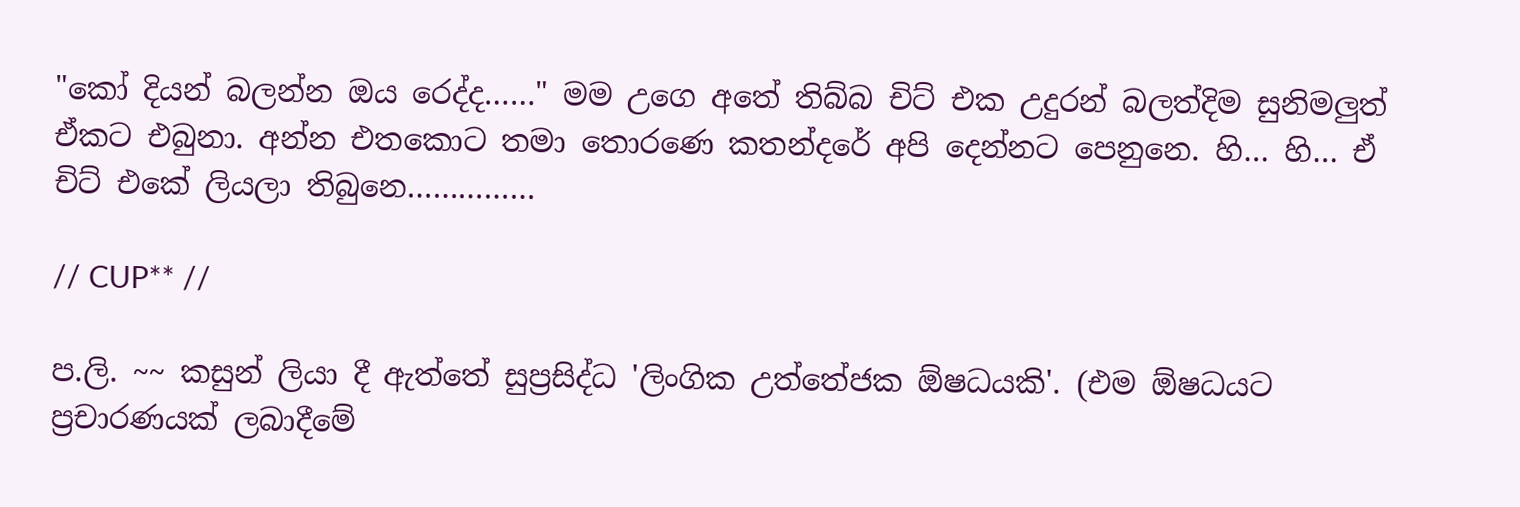"කෝ දියන් බලන්න ඔය රෙද්ද……" මම උගෙ අතේ තිබ්බ චිට් එක උදුරන් බලත්දිම සුනිමලුත් ඒකට එබුනා. අන්න එතකොට තමා තොරණෙ කතන්දරේ අපි දෙන්නට පෙනුනෙ. හි… හි… ඒ චිට් එකේ ලියලා තිබුනෙ……………

// CUP** //

ප.ලි. ~~ කසුන් ලියා දී ඇත්තේ සුප්‍රසිද්ධ 'ලිංගික උත්තේජක ඕෂධයකි'. (එම ඕෂධයට ප්‍රචාරණයක් ලබාදීමේ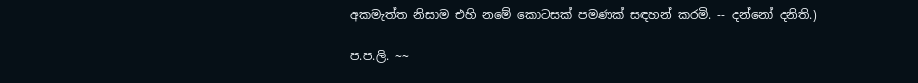අකමැත්ත නිසාම එහි නමේ කොටසක් පමණක් සඳහන් කරමි. -- දන්නෝ දනිති.)

ප.ප.ලි. ~~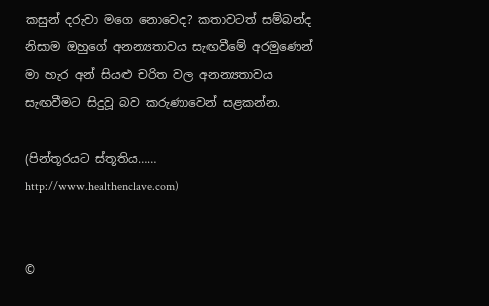කසුන් දරුවා මගෙ නොවෙද? කතාවටත් සම්බන්ද නිසාම ඔහුගේ අනන්‍යතාවය සැඟවීමේ අරමුණෙන් මා හැර අන් සියළු චරිත වල අනන්‍යතාවය සැඟවීමට සිදුවූ බව කරුණාවෙන් සළකන්න.

(පින්තූරයට ස්තූතිය……
http://www.healthenclave.com)


©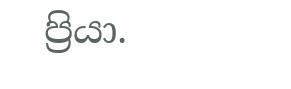ප්‍රියා.